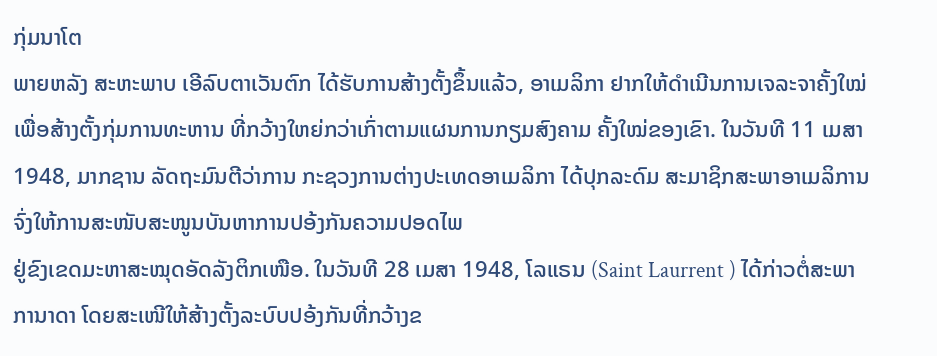ກຸ່ມນາໂຕ
ພາຍຫລັງ ສະຫະພາບ ເອີລົບຕາເວັນຕົກ ໄດ້ຮັບການສ້າງຕັ້ງຂຶ້ນແລ້ວ, ອາເມລິກາ ຢາກໃຫ້ດຳເນີນການເຈລະຈາຄັ້ງໃໝ່ເພື່ອສ້າງຕັ້ງກຸ່ມການທະຫານ ທີ່ກວ້າງໃຫຍ່ກວ່າເກົ່າຕາມແຜນການກຽມສົງຄາມ ຄັ້ງໃໝ່ຂອງເຂົາ. ໃນວັນທີ 11 ເມສາ 1948, ມາກຊານ ລັດຖະມົນຕີວ່າການ ກະຊວງການຕ່າງປະເທດອາເມລິກາ ໄດ້ປຸກລະດົມ ສະມາຊິກສະພາອາເມລິການ ຈົ່ງໃຫ້ການສະໜັບສະໜູນບັນຫາການປອ້ງກັນຄວາມປອດໄພ
ຢູ່ຂົງເຂດມະຫາສະໝຸດອັດລັງຕິກເໜືອ. ໃນວັນທີ 28 ເມສາ 1948, ໂລແຣນ (Saint Laurrent ) ໄດ້ກ່າວຕໍ່ສະພາ ການາດາ ໂດຍສະເໜີໃຫ້ສ້າງຕັ້ງລະບົບປອ້ງກັນທີ່ກວ້າງຂ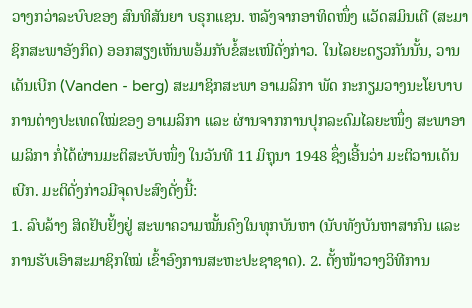ວາງກວ່າລະບົບຂອງ ສົນທິສັນຍາ ບຣຸກແຊນ. ຫລັງຈາກອາທິດໜຶ່ງ ແວັດສມິນເຕີ (ສະມາຊິກສະພາອັງກິດ) ອອກສຽງເຫັນພອ້ມກັບຂໍ້ສະເໜີດັ່ງກ່າວ. ໃນໄລຍະດຽວກັນນັ້ນ, ວານເດັນເບີກ (Vanden - berg) ສະມາຊິກສະພາ ອາເມລິກາ ພັດ ກະກຽມວາງນະໂຍບາບການຕ່າງປະເທດໃໝ່ຂອງ ອາເມລິກາ ແລະ ຜ່ານຈາກການປຸກລະດົມໄລຍະໜຶ່ງ ສະພາອາເມລິກາ ກໍ່ໄດ້ຜ່ານມະຕິສະບັບໜຶ່ງ ໃນວັນທີ 11 ມິຖຸນາ 1948 ຊຶ່ງເອີ້ນວ່າ ມະຕິວານເດັນເບີກ. ມະຕິດັ່ງກ່າວມີຈຸດປະສົງດັ່ງນີ້:
1. ລົບລ້າງ ສິດຢັບຢັ້ງຢູ່ ສະພາຄວາມໝັ້ນຄົງໃນທຸກບັນຫາ (ນັບທັງບັນຫາສາກົນ ແລະ ການຮັບເອົາສະມາຊິກໃໝ່ ເຂົ້າອົງການສະຫະປະຊາຊາດ). 2. ຕັ້ງໜ້າວາງວິທີການ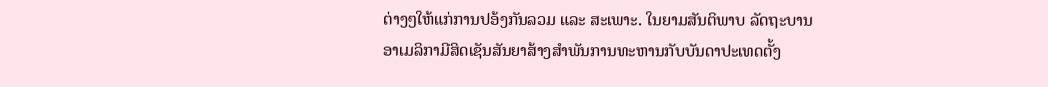ຕ່າງໆໃຫ້ແກ່ການປອ້ງກັນລວມ ແລະ ສະເພາະ. ໃນຍາມສັນຕິພາບ ລັດຖະບານ ອາເມລິກາມີສິດເຊັນສັນຍາສ້າງສຳພັນການທະຫານກັບບັນດາປະເທດຕັ້ງ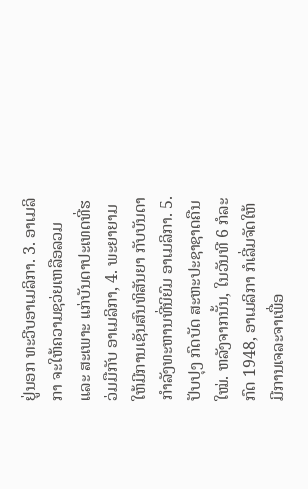ຢູ່ນອກ ທະວີບອາເມລິກາ. 3. ອາເມລິກາ ຈະໃຫ້ຄວາມຊວ່ຍເຫລືອລວມ ແລະ ສະເພາະ ແກ່ບັນດາປະເທດທີ່ຮວ່ມມືກັບ ອາເມລິກາ, 4. ພະຍາຍາມໃຫ້ມີການເຊັນສົນທິສັນຍາ ກັບບັນດາກຳລັງທະຫານທີ່ນິຍົມ ອາເມລິກາ. 5. ປັບປຸງ ກົດບັດ ສະຫະປະຊາຊາດຄືນໃໝ່. ຫລັງຈາກນັ້ນ, ໃນວັນທີ 6 ກໍລະກົດ 1948, ອາເມລິກາ ກໍເລີ່ມຈັດໃຫ້ມີການເຈລະຈາເພື່ອ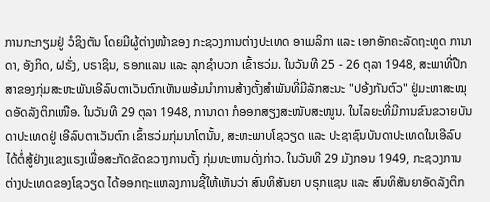ການກະກຽມຢູ່ ວໍຊິງຕັນ ໂດຍມີຜູ້ຕ່າງໜ້າຂອງ ກະຊວງການຕ່າງປະເທດ ອາເມລິກາ ແລະ ເອກອັກຄະລັດຖະທູດ ການາດາ, ອັງກິດ, ຝຣັ່ງ, ບຣາຊິນ, ຣອກແລນ ແລະ ລຸກຊຳບວກ ເຂົ້າຮວ່ມ. ໃນວັນທີ 25 - 26 ຕຸລາ 1948, ສະພາທີ່ປືກສາຂອງກຸ່ມສະຫະພັນເອີລົບຕາເວັນຕົກເຫັນພອ້ມນຳການສ້າງຕັ້ງສຳພັນທີ່ມີລັກສະນະ "ປອ້ງກັນຕົວ" ຢູ່ມະຫາສະໝຸດອັດລັງຕິກເໜືອ. ໃນວັນທີ 29 ຕຸລາ 1948, ການາດາ ກໍອອກສຽງສະໜັບສະໜູນ. ໃນໄລຍະທີ່ມີການຂົນຂວາຍບັນດາປະເທດຢູ່ ເອີລົບຕາເວັນຕົກ ເຂົ້າຮວ່ມກຸ່ມນາໂຕນັ້ນ, ສະຫະພາບໂຊວຽດ ແລະ ປະຊາຊົນບັນດາປະເທດໃນເອີລົບ ໄດ້ຕໍ່ສູ້ຢ່າງແຂງແຣງເພື່ອສະກັດຂັດຂວາງການຕັ້ງ ກຸ່ມທະຫານດັ່ງກ່າວ. ໃນວັນທີ 29 ມັງກອນ 1949, ກະຊວງການຕ່າງປະເທດຂອງໂຊວຽດ ໄດ້ອອກຖະແຫລງການຊີ້ໃຫ້ເຫັນວ່າ ສົນທິສັນຍາ ບຣຸກແຊນ ແລະ ສົນທິສັນຍາອັດລັງຕິກ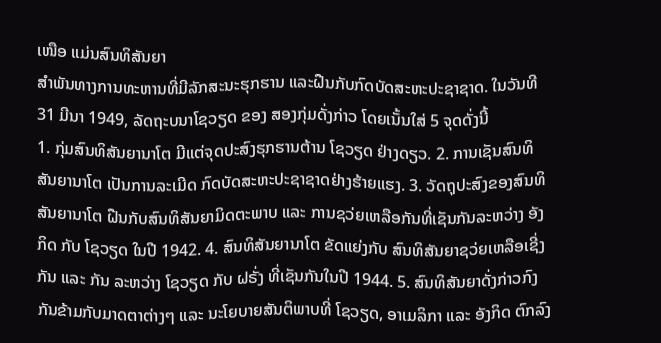ເໜືອ ແມ່ນສົນທິສັນຍາ
ສຳພັນທາງການທະຫານທີ່ມີລັກສະນະຮຸກຮານ ແລະຝືນກັບກົດບັດສະຫະປະຊາຊາດ. ໃນວັນທີ 31 ມີນາ 1949, ລັດຖະບນາໂຊວຽດ ຂອງ ສອງກຸ່ມດັ່ງກ່າວ ໂດຍເນັ້ນໃສ່ 5 ຈຸດດັ່ງນີ້
1. ກຸ່ມສົນທິສັນຍານາໂຕ ມີແຕ່ຈຸດປະສົງຮຸກຮານຕ້ານ ໂຊວຽດ ຢ່າງດຽວ. 2. ການເຊັນສົນທິສັນຍານາໂຕ ເປັນການລະເມີດ ກົດບັດສະຫະປະຊາຊາດຢ່າງຮ້າຍແຮງ. 3. ວັດຖຸປະສົງຂອງສົນທິສັນຍານາໂຕ ຝືນກັບສົນທິສັນຍາມິດຕະພາບ ແລະ ການຊວ່ຍເຫລືອກັນທີ່ເຊັນກັນລະຫວ່າງ ອັງກິດ ກັບ ໂຊວຽດ ໃນປີ 1942. 4. ສົນທິສັນຍານາໂຕ ຂັດແຍ່ງກັບ ສົນທິສັນຍາຊວ່ຍເຫລືອເຊີ່ງກັນ ແລະ ກັນ ລະຫວ່າງ ໂຊວຽດ ກັບ ຝຣັ່ງ ທີ່ເຊັນກັນໃນປີ 1944. 5. ສົນທິສັນຍາດັ່ງກ່າວກົງກັນຂ້າມກັບມາດຕາຕ່າງໆ ແລະ ນະໂຍບາຍສັນຕິພາບທີ່ ໂຊວຽດ, ອາເມລິກາ ແລະ ອັງກິດ ຕົກລົງ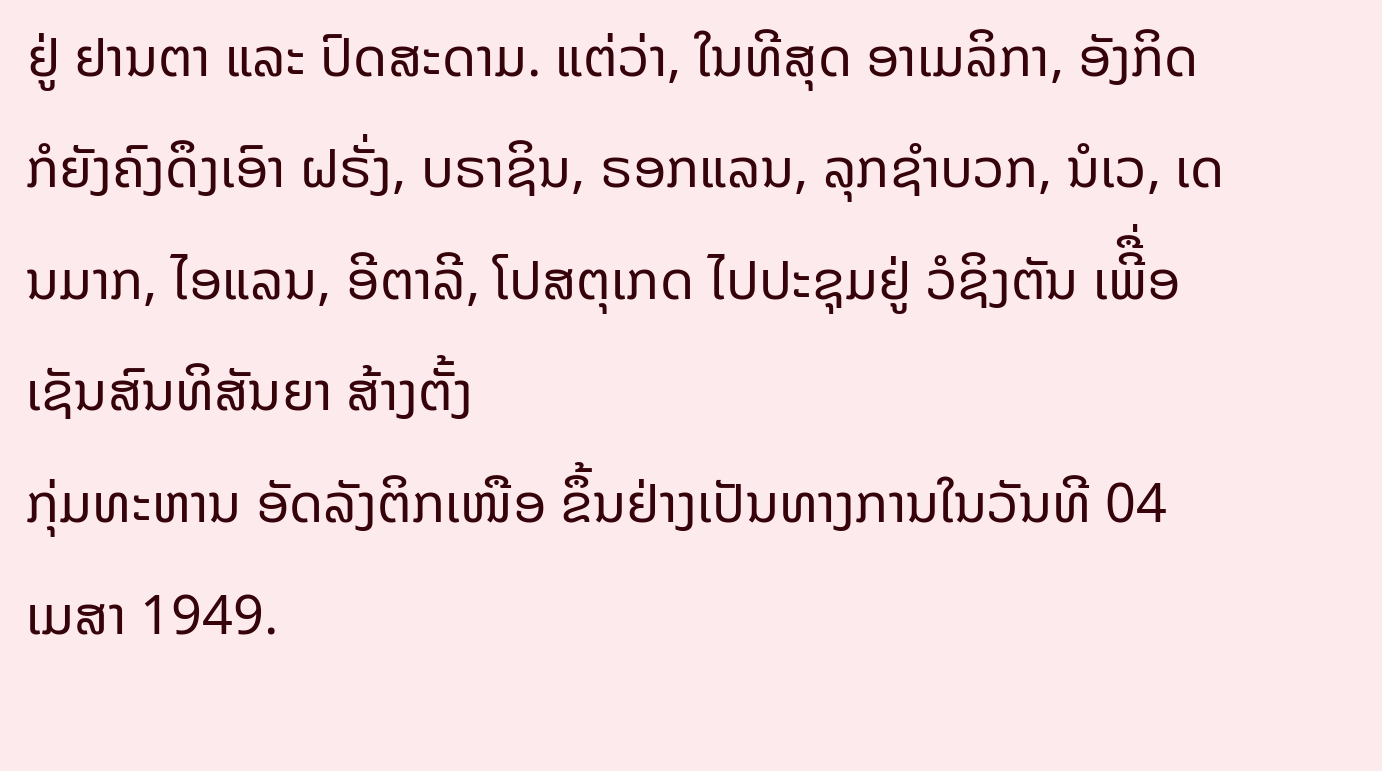ຢູ່ ຢານຕາ ແລະ ປົດສະດາມ. ແຕ່ວ່າ, ໃນທີສຸດ ອາເມລິກາ, ອັງກິດ ກໍຍັງຄົງດຶງເອົາ ຝຣັ່ງ, ບຣາຊິນ, ຣອກແລນ, ລຸກຊຳບວກ, ນໍເວ, ເດນມາກ, ໄອແລນ, ອີຕາລີ, ໂປສຕຸເກດ ໄປປະຊຸມຢູ່ ວໍຊິງຕັນ ເພີື່ອເຊັນສົນທິສັນຍາ ສ້າງຕັ້ງ
ກຸ່ມທະຫານ ອັດລັງຕິກເໜືອ ຂຶ້ນຢ່າງເປັນທາງການໃນວັນທີ 04 ເມສາ 1949.